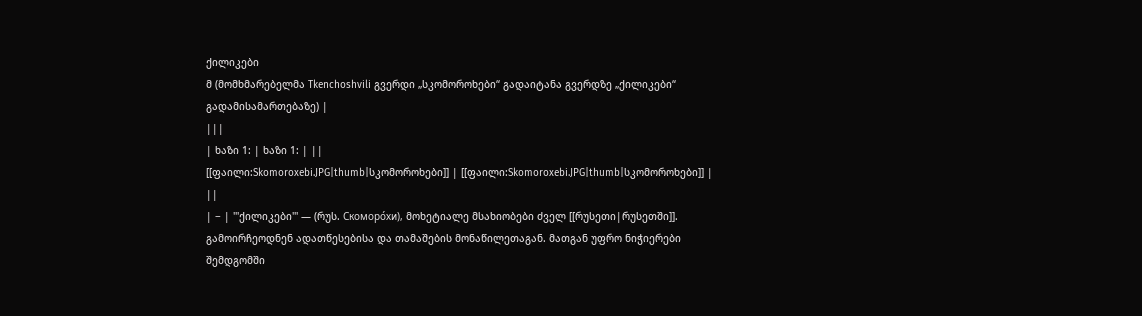ქილიკები
მ (მომხმარებელმა Tkenchoshvili გვერდი „სკომოროხები“ გადაიტანა გვერდზე „ქილიკები“ გადამისამართებაზე) |
|||
| ხაზი 1: | ხაზი 1: | ||
[[ფაილი:Skomoroxebi.JPG|thumb|სკომოროხები]] | [[ფაილი:Skomoroxebi.JPG|thumb|სკომოროხები]] | ||
| − | '''ქილიკები''' — (რუს. Скоморо́хи), მოხეტიალე მსახიობები ძველ [[რუსეთი|რუსეთში]]. გამოირჩეოდნენ ადათწესებისა და თამაშების მონაწილეთაგან. მათგან უფრო ნიჭიერები შემდგომში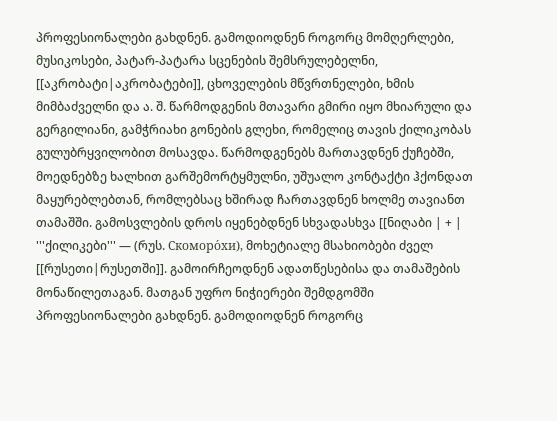პროფესიონალები გახდნენ. გამოდიოდნენ როგორც მომღერლები, მუსიკოსები, პატარ-პატარა სცენების შემსრულებელნი, [[აკრობატი|აკრობატები]], ცხოველების მწვრთნელები, ხმის მიმბაძველნი და ა. შ. წარმოდგენის მთავარი გმირი იყო მხიარული და გერგილიანი, გამჭრიახი გონების გლეხი, რომელიც თავის ქილიკობას გულუბრყვილობით მოსავდა. წარმოდგენებს მართავდნენ ქუჩებში, მოედნებზე ხალხით გარშემორტყმულნი, უშუალო კონტაქტი ჰქონდათ მაყურებლებთან, რომლებსაც ხშირად ჩართავდნენ ხოლმე თავიანთ თამაშში. გამოსვლების დროს იყენებდნენ სხვადასხვა [[ნიღაბი | + | '''ქილიკები''' — (რუს. Скоморо́хи), მოხეტიალე მსახიობები ძველ [[რუსეთი|რუსეთში]]. გამოირჩეოდნენ ადათწესებისა და თამაშების მონაწილეთაგან. მათგან უფრო ნიჭიერები შემდგომში პროფესიონალები გახდნენ. გამოდიოდნენ როგორც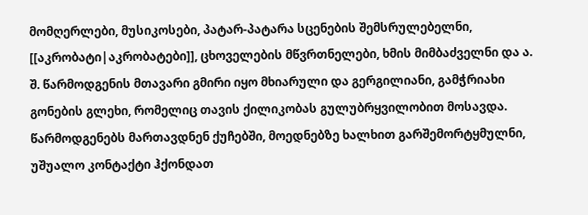მომღერლები, მუსიკოსები, პატარ-პატარა სცენების შემსრულებელნი, [[აკრობატი|აკრობატები]], ცხოველების მწვრთნელები, ხმის მიმბაძველნი და ა. შ. წარმოდგენის მთავარი გმირი იყო მხიარული და გერგილიანი, გამჭრიახი გონების გლეხი, რომელიც თავის ქილიკობას გულუბრყვილობით მოსავდა. წარმოდგენებს მართავდნენ ქუჩებში, მოედნებზე ხალხით გარშემორტყმულნი, უშუალო კონტაქტი ჰქონდათ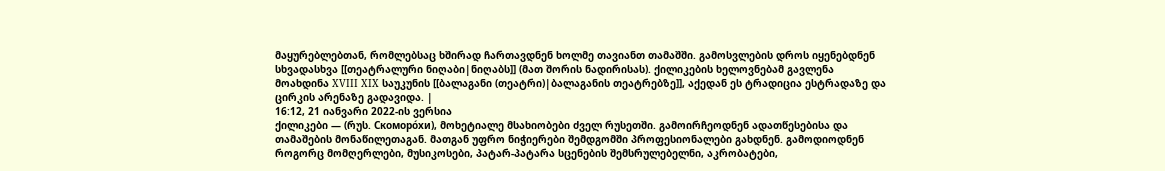მაყურებლებთან, რომლებსაც ხშირად ჩართავდნენ ხოლმე თავიანთ თამაშში. გამოსვლების დროს იყენებდნენ სხვადასხვა [[თეატრალური ნიღაბი|ნიღაბს]] (მათ შორის ნადირისას). ქილიკების ხელოვნებამ გავლენა მოახდინა XVIII XIX საუკუნის [[ბალაგანი (თეატრი)|ბალაგანის თეატრებზე]], აქედან ეს ტრადიცია ესტრადაზე და ცირკის არენაზე გადავიდა. |
16:12, 21 იანვარი 2022-ის ვერსია
ქილიკები — (რუს. Скоморо́хи), მოხეტიალე მსახიობები ძველ რუსეთში. გამოირჩეოდნენ ადათწესებისა და თამაშების მონაწილეთაგან. მათგან უფრო ნიჭიერები შემდგომში პროფესიონალები გახდნენ. გამოდიოდნენ როგორც მომღერლები, მუსიკოსები, პატარ-პატარა სცენების შემსრულებელნი, აკრობატები,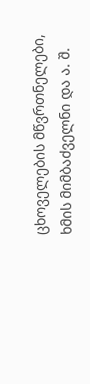ცხოველების მწვრთნელები, ხმის მიმბაძველნი და ა. შ.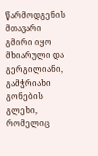წარმოდგენის მთავარი გმირი იყო მხიარული და გერგილიანი, გამჭრიახი გონების გლეხი, რომელიც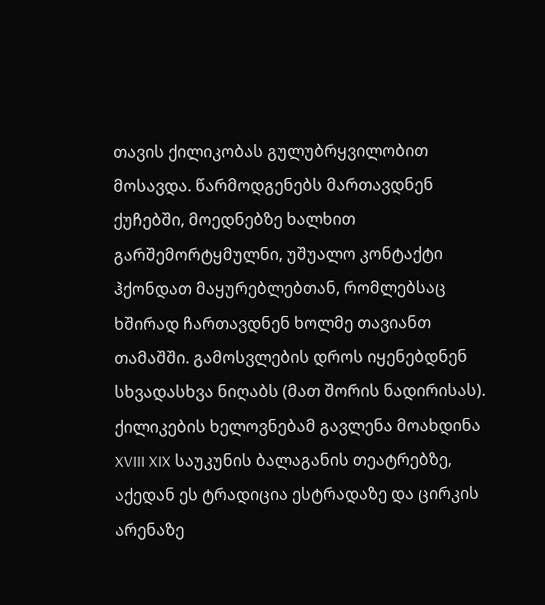თავის ქილიკობას გულუბრყვილობით მოსავდა. წარმოდგენებს მართავდნენ ქუჩებში, მოედნებზე ხალხით გარშემორტყმულნი, უშუალო კონტაქტი ჰქონდათ მაყურებლებთან, რომლებსაც ხშირად ჩართავდნენ ხოლმე თავიანთ თამაშში. გამოსვლების დროს იყენებდნენ სხვადასხვა ნიღაბს (მათ შორის ნადირისას). ქილიკების ხელოვნებამ გავლენა მოახდინა XVIII XIX საუკუნის ბალაგანის თეატრებზე, აქედან ეს ტრადიცია ესტრადაზე და ცირკის არენაზე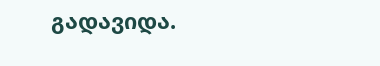გადავიდა.